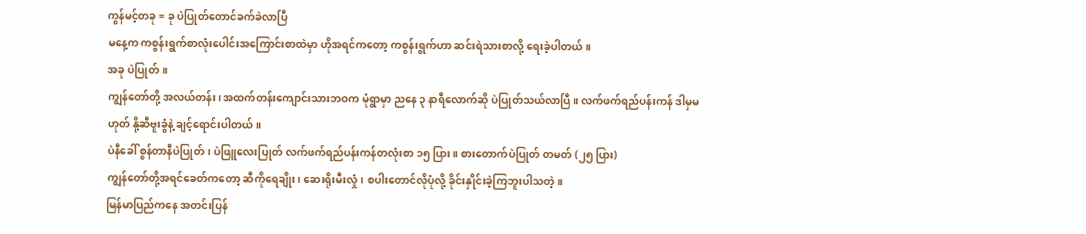ကွန်မင့်တခု = ခု ပဲပြုတ်တောင်ခက်ခဲလာပြီ
မနေ့က ကစွန်းရွက်စာလုံးပေါင်းအကြောင်းစာထဲမှာ ဟိုအရင်ကတော့ ကစွန်းရွက်ဟာ ဆင်းရဲသားစာလို့ ရေးခဲ့ပါတယ်။
အခု ပဲပြုတ်။
ကျွန်တော်တို့ အလယ်တန်း၊ အထက်တန်းကျောင်းသားဘဝက မုံရွာမှာ ညနေ ၃ နာရီလောက်ဆို ပဲပြုတ်သယ်လာပြီ။ လက်ဖက်ရည်ပန်းကန် ဒါမှမဟုတ် နို့ဆီဗူးခွံနဲ့ ချင့်ရောင်းပါတယ်။
ပဲနီခေါ် စွန်တာနီပဲပြုတ်၊ ပဲဖြူလေးပြုတ် လက်ဖက်ရည်ပန်းကန်တလုံးစာ ၁၅ ပြား။ စားတောက်ပဲပြုတ် တမတ် (၂၅ ပြား)
ကျွန်တော်တို့အရင်ခေတ်ကတော့ ဆီကိုရေချိုး၊ ဆေးရိုးမီးလှုံ၊ စပါးတောင်လိုပုံလို့ ခိုင်းနှိုင်းခဲ့ကြဘူးပါသတဲ့။
မြန်မာပြည်ကနေ အတင်းပြန်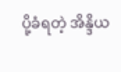ပို့ခံရတဲ့ အိန္ဒိယ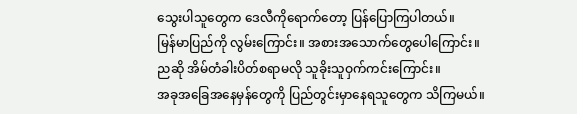သွေးပါသူတွေက ဒေလီကိုရောက်တော့ ပြန်ပြောကြပါတယ်။
မြန်မာပြည်ကို လွမ်းကြောင်း။ အစားအသောက်တွေပေါကြောင်း။ ညဆို အိမ်တံခါးပိတ်စရာမလို သူခိုးသူဝှက်ကင်းကြောင်း။
အခုအခြေအနေမှန်တွေကို ပြည်တွင်းမှာနေရသူတွေက သိကြမယ်။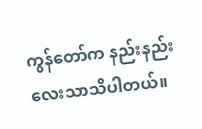ကွန်တော်က နည်းနည်းလေးသာသိပါတယ်။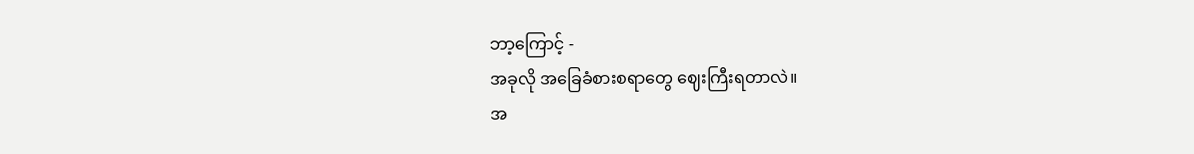ဘာ့ကြောင့် -
အခုလို အခြေခံစားစရာတွေ ဈေးကြီးရတာလဲ။
အ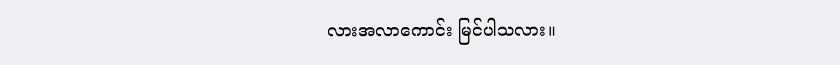လားအလာကောင်း မြင်ပါသလား။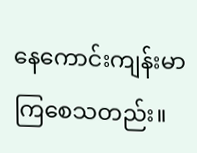နေကောင်းကျန်းမာကြစေသတည်း။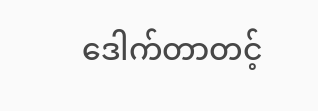ဒေါက်တာတင့်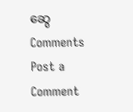ဆွေ
Comments
Post a Comment